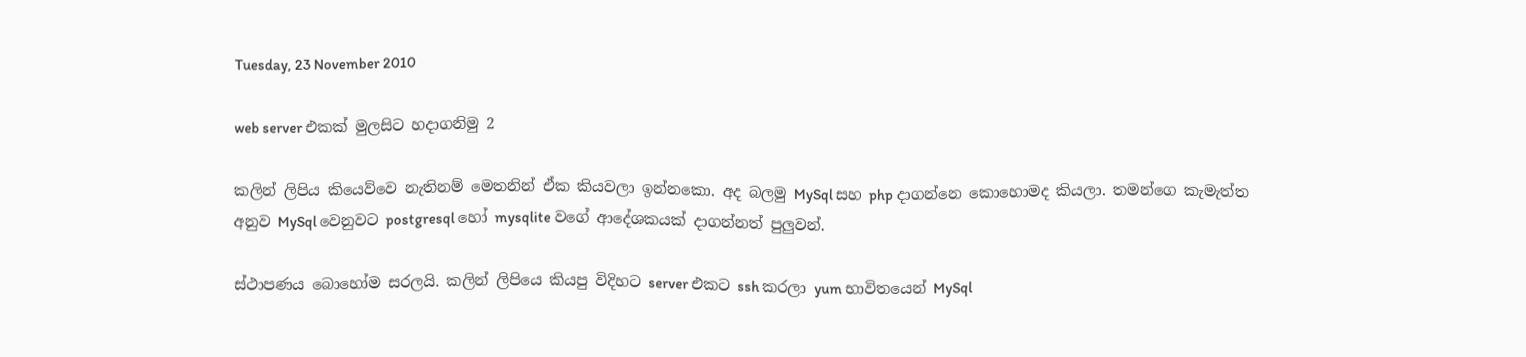Tuesday, 23 November 2010

web server එකක් මුලසිට හදාගනිමු 2

කලින් ලිපිය කියෙව්වෙ නැතිනම් මෙතනින් ඒක කියවලා ඉන්නකො. අද බලමු MySql සහ php දාගන්නෙ කොහොමද කියලා. තමන්ගෙ කැමැත්ත අනුව MySql වෙනුවට postgresql හෝ mysqlite වගේ ආදේශකයක් දාගන්නත් පුලුවන්.

ස්ථාපණය බොහෝම සරලයි. කලින් ලිපියෙ කියපු විදිහට server එකට ssh කරලා yum භාවිතයෙන් MySql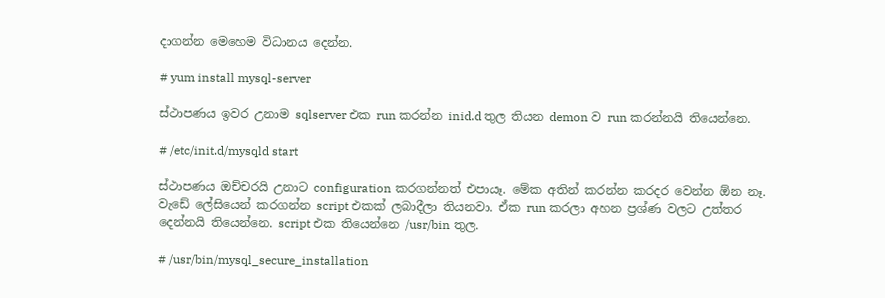දාගන්න මෙහෙම විධානය දෙන්න.

# yum install mysql-server

ස්ථාපණය ඉවර උනාම sqlserver එක run කරන්න inid.d තුල තියන demon ව run කරන්නයි තියෙන්නෙ.

# /etc/init.d/mysqld start

ස්ථාපණය ඔච්චරයි උනාට configuration කරගන්නත්‌ එපායෑ. මේක අතින් කරන්න කරදර වෙන්න ඕන නෑ. වැඩේ ලේසියෙන් කරගන්න script එකක් ලබාදීලා තියනවා. ඒක run කරලා අහන ප්‍රශ්ණ වලට උත්තර දෙන්නයි තියෙන්නෙ. script එක තියෙන්නෙ /usr/bin තුල.

# /usr/bin/mysql_secure_installation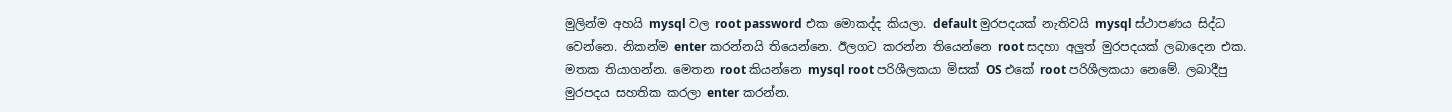මුලින්ම අහයි mysql වල root password එක මොකද්ද කියලා. default මුරපදයක් නැතිවයි mysql ස්ථාපණය සිද්ධ වෙන්නෙ. නිකන්ම enter කරන්නයි තියෙන්නෙ. ඊලගට කරන්න තියෙන්නෙ root සදහා අලුත් මුරපදයක් ලබාදෙන එක. මතක තියාගන්න. මෙතන root කියන්නෙ mysql root පරිශීලකයා මිසක් OS එකේ root පරිශීලකයා නෙමේ. ලබාදීපු මුරපදය සහතික කරලා enter කරන්න.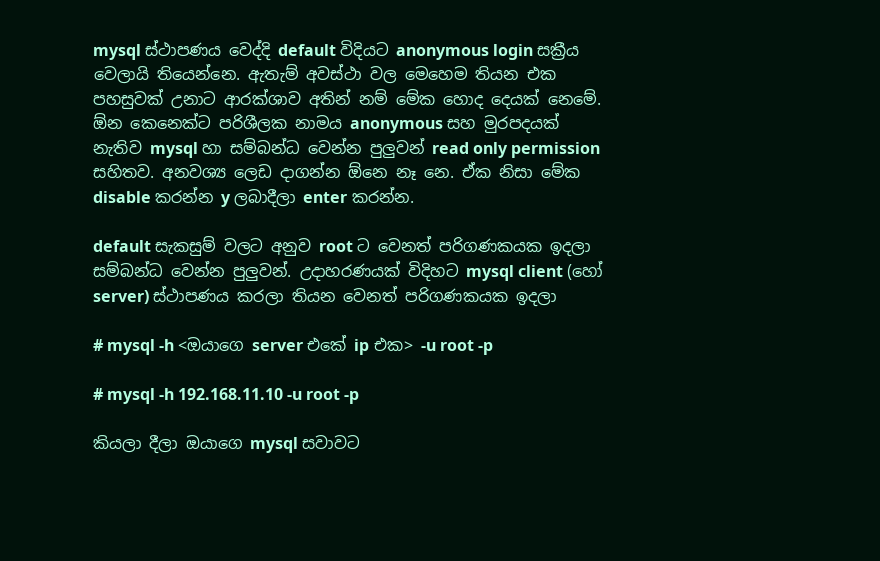mysql ස්ථාපණය වෙද්දි default විදියට anonymous login සක්‍රීය වෙලායි තියෙන්නෙ. ඇතැම් අවස්ථා වල මෙහෙම තියන එක පහසුවක් උනාට ආරක්ශාව අතින් නම් මේක හොද දෙයක් නෙමේ. ඕන කෙනෙක්ට පරිශීලක නාමය anonymous සහ මුරපදයක් නැතිව mysql හා සම්බන්ධ වෙන්න පුලුවන් read only permission සහිතව. අනවශ්‍ය ලෙඩ දාගන්න ඕනෙ නෑ නෙ. ඒක නිසා මේක disable කරන්න y ලබාදීලා enter කරන්න.

default සැකසුම් වලට අනුව root ට වෙනත් පරිගණකයක ඉදලා සම්බන්ධ වෙන්න පුලුවන්. උදාහරණයක් විදිහට mysql client (හෝ server) ස්ථාපණය කරලා තියන වෙනත් පරිගණකයක ඉදලා

# mysql -h <ඔයාගෙ server එකේ ip එක> -u root -p

# mysql -h 192.168.11.10 -u root -p

කියලා දීලා ඔයාගෙ mysql සවාවට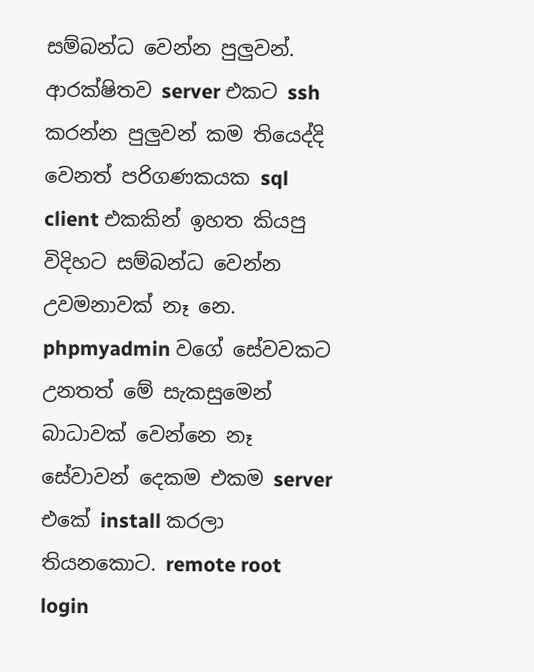සම්බන්ධ වෙන්න පුලුවන්. ආරක්ෂිතව server එකට ssh කරන්න පුලුවන් කම තියෙද්දි වෙනත් පරිගණකයක sql client එකකින් ඉහත කියපු විදිහට සම්බන්ධ වෙන්න උවමනාවක් නෑ නෙ. phpmyadmin වගේ සේවවකට උනතත් මේ සැකසුමෙන් බාධාවක් වෙන්නෙ නෑ සේවාවන් දෙකම එකම server එකේ install කරලා තියනකොට. remote root login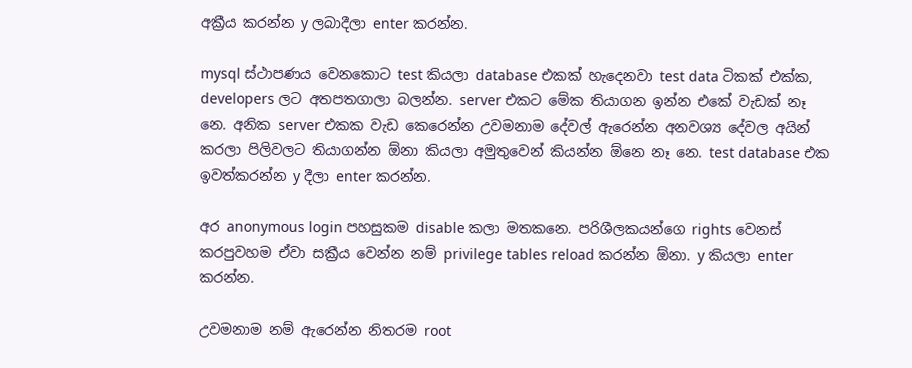අක්‍රීය කරන්න y ලබාදීලා enter කරන්න.

mysql ස්ථාපණය වෙනකොට test කියලා database එකක් හැදෙනවා test data ටිකක් එක්ක, developers ලට අතපතගාලා බලන්න. server එකට මේක තියාගන ඉන්න එකේ වැඩක් නෑ නෙ. අනික server එකක වැඩ කෙරෙන්න උවමනාම දේවල් ඇරෙන්න අනවශ්‍ය දේවල අයින් කරලා පිලිවලට තියාගන්න ඕනා කියලා අමුතුවෙන් කියන්න ඕනෙ නෑ නෙ. test database එක ඉවත්‌කරන්න y දීලා enter කරන්න.

අර anonymous login පහසුකම disable කලා මතකනෙ. පරිශීලකයන්ගෙ rights වෙනස් කරපුවහම ඒවා සක්‍රීය වෙන්න නම් privilege tables reload කරන්න ඕනා. y කියලා enter කරන්න.

උවමනාම නම් ඇරෙන්න නිතරම root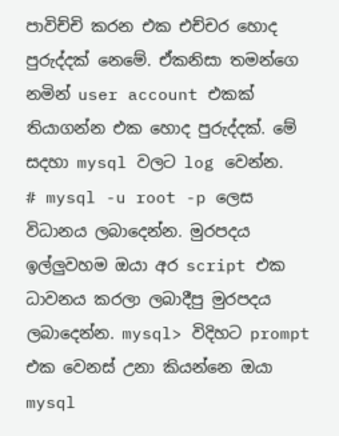පාවිච්චි කරන එක එච්චර හොද පුරුද්දක් නෙමේ. ඒකනිසා තමන්ගෙ නමින් user account එකක් තියාගන්න එක හොද පුරුද්දක්. මේ සදහා mysql වලට log වෙන්න.
# mysql -u root -p ලෙස විධානය ලබාදෙන්න. මුරපදය ඉල්ලුවහම ඔයා අර script එක ධාවනය කරලා ලබාදීපු මුරපදය ලබාදෙන්න. mysql> විදිහට prompt එක වෙනස් උනා කියන්නෙ ඔයා mysql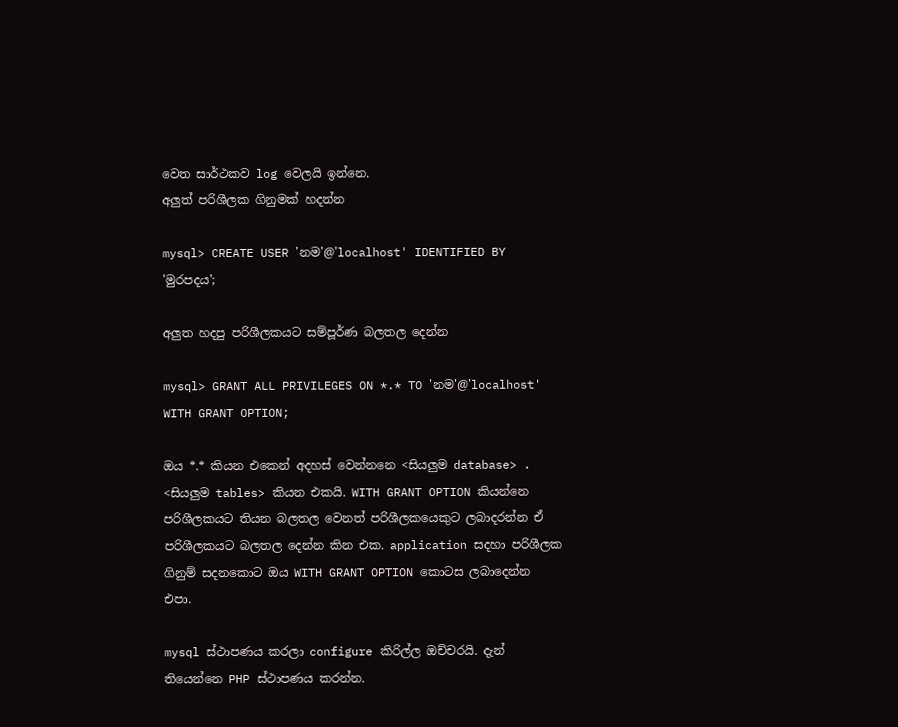වෙත සාර්ථකව log වෙලයි ඉන්නෙ.
අලුත් පරිශීලක ගිනුමක් හදන්න

mysql> CREATE USER 'නම'@'localhost' IDENTIFIED BY 'මුරපදය';

අලුත හදපු පරිශීලකයට සම්පූර්ණ බලතල දෙන්න

mysql> GRANT ALL PRIVILEGES ON *.* TO 'නම'@'localhost' WITH GRANT OPTION;

ඔය *.* කියන එකෙන් අදහස් වෙන්නනෙ <සියලුම database> . <සියලුම tables> කියන එකයි. WITH GRANT OPTION කියන්නෙ පරිශීලකයට තියන බලතල වෙනත් පරිශීලකයෙකුට ලබාදරන්න ඒ පරිශීලකයට බලතල දෙන්න කින එක. application සදහා පරිශීලක ගිනුම් සදනකොට ඔය WITH GRANT OPTION කොටස ලබාදෙන්න එපා.

mysql ස්ථාපණය කරලා configure කිරිල්ල ඔච්චරයි. දැන් තියෙන්නෙ PHP ස්ථාපණය කරන්න.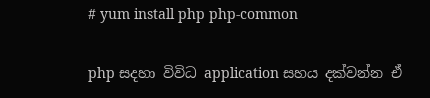# yum install php php-common

php සදහා විවිධ application සහය දක්වන්න ඒ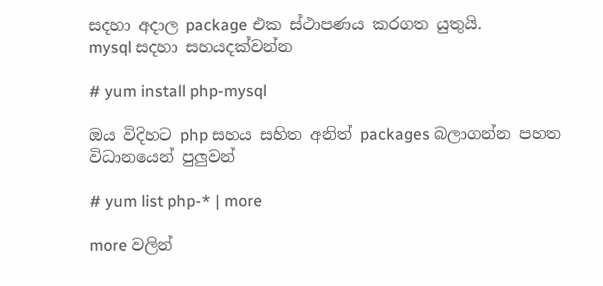සදහා අදාල package එක ස්ථාපණය කරගත යුතුයි.
mysql සදහා සහයදක්වන්න

# yum install php-mysql

ඔය විදිහට php සහය සහිත අනිත් packages බලාගන්න පහත විධානයෙන් පුලුවන්

# yum list php-* | more

more වලින්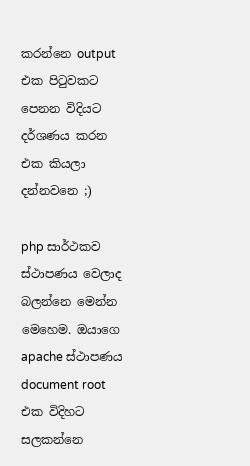කරන්නෙ output එක පිටුවකට පෙනන විදියට දර්ශණය කරන එක කියලා දන්නවනෙ ;)

php සාර්ථකව ස්ථාපණය වෙලාද බලන්නෙ මෙන්න මෙහෙම. ඔයාගෙ apache ස්ථාපණය document root එක විදිහට සලකන්නෙ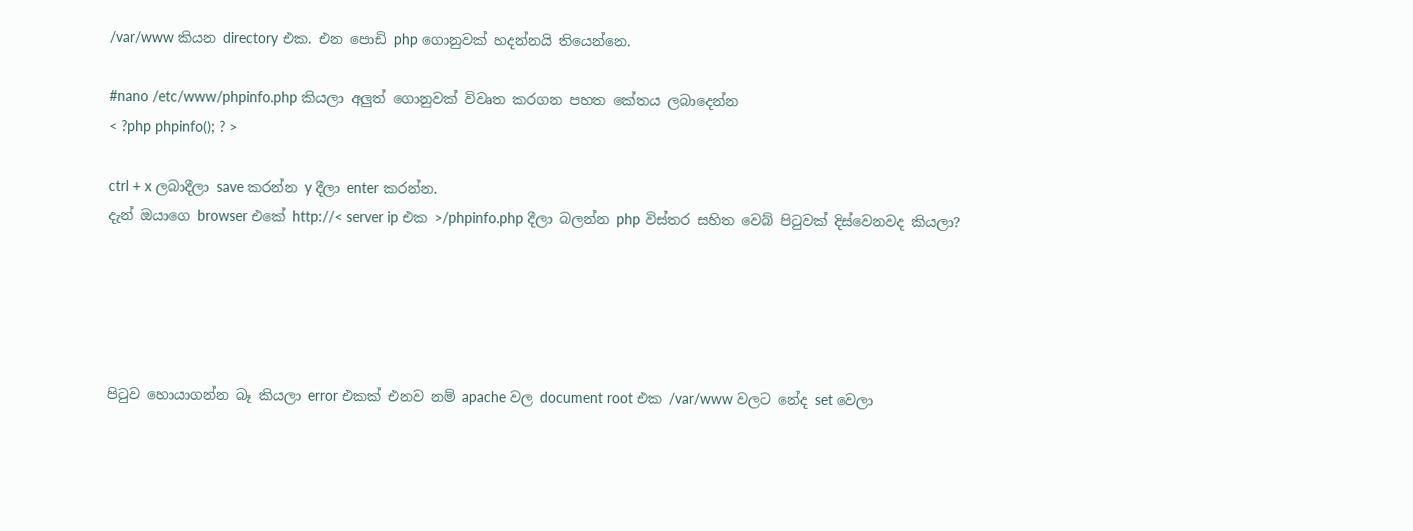/var/www කියන directory එක. එන පොඩි php ගොනුවක් හදන්නයි තියෙන්නෙ.

#nano /etc/www/phpinfo.php කියලා අලුත් ගොනුවක් විවෘත කරගන පහත කේතය ලබාදෙන්න
< ?php phpinfo(); ? >

ctrl + x ලබාදීලා save කරන්න y දීලා enter කරන්න.
දැන් ඔයාගෙ browser එකේ http://< server ip එක >/phpinfo.php දීලා බලන්න php විස්තර සහිත වෙබ් පිටුවක් දිස්වෙනවද කියලා?





පිටුව හොයාගන්න බෑ කියලා error එකක් එනව නම් apache වල document root එක /var/www වලට නේද set වෙලා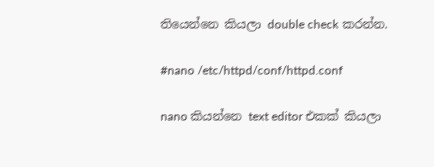තියෙන්නෙ කියලා double check කරන්න.

#nano /etc/httpd/conf/httpd.conf

nano කියන්නෙ text editor එකක් කියලා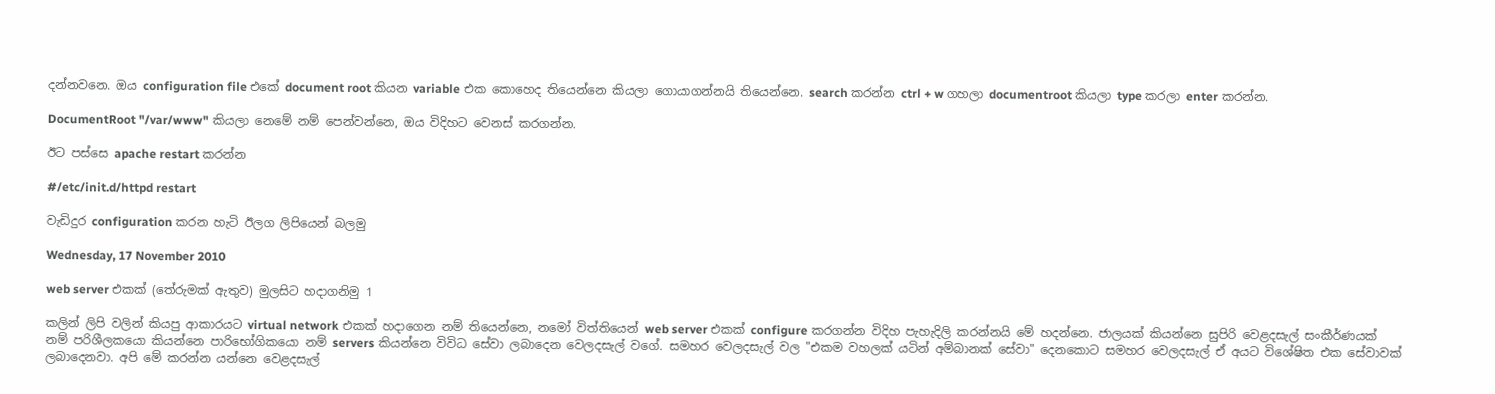දන්නවනෙ. ඔය configuration file එකේ document root කියන variable එක කොහෙද තියෙන්නෙ කියලා ගොයාගන්නයි තියෙන්නෙ. search කරන්න ctrl + w ගහලා documentroot කියලා type කරලා enter කරන්න.

DocumentRoot "/var/www" කියලා නෙමේ නම්‌ පෙන්වන්නෙ, ඔය විදිහට වෙනස් කරගන්න.

ඊට පස්සෙ apache restart කරන්න

#/etc/init.d/httpd restart

වැඩිදුර configuration කරන හැටි ඊලග ලිපියෙන් බලමු

Wednesday, 17 November 2010

web server එකක් (තේරුමක් ඇතුව) මුලසිට හදාගනිමු 1

කලින් ලිපි වලින් කියපු ආකාරයට virtual network එකක් හදාගෙන නම් තියෙන්නෙ, නමෝ විත්තියෙන් web server එකක් configure කරගන්න විදිහ පැහැදිලි කරන්නයි මේ හදන්නෙ. ජාලයක් කියන්නෙ සුපිරි වෙළදසැල් සංකීර්ණයක් නම් පරිශීලකයො කියන්නෙ පාරිභෝගිකයො නම් servers කියන්නෙ විවිධ සේවා ලබාදෙන වෙලදසැල් වගේ. සමහර වෙලදසැල් වල "එකම වහලක් යටින් අම්බානක් සේවා" දෙනකොට සමහර වෙලදසැල් ඒ අයට විශේෂිත එක සේවාවක් ලබාදෙනවා. අපි මේ කරන්න යන්නෙ වෙළදසැල්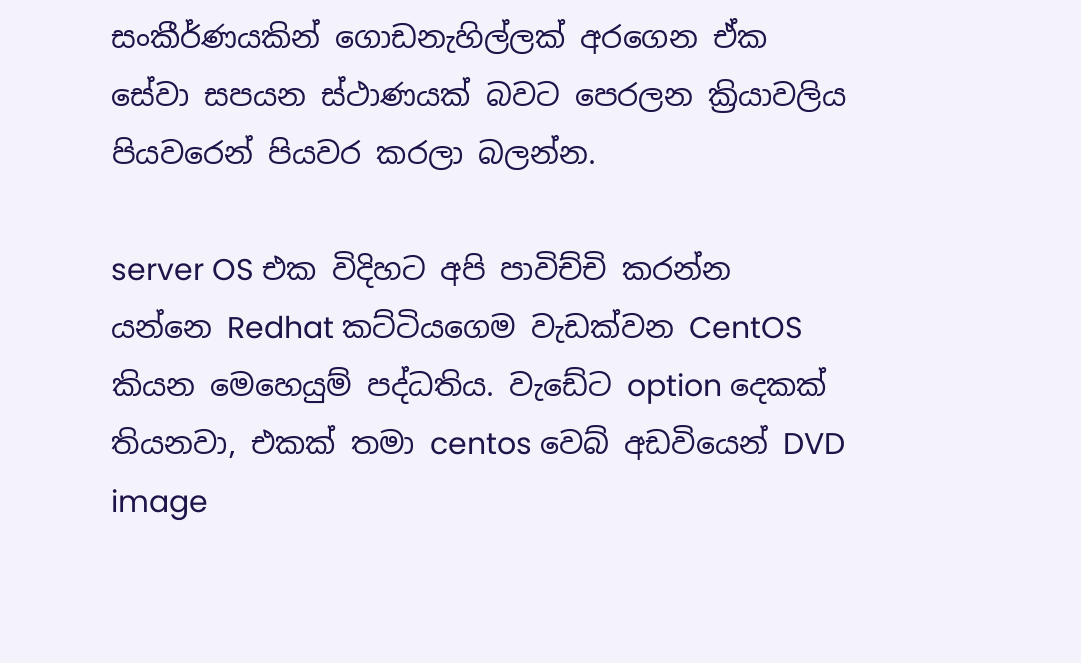සංකීර්ණයකින් ගොඩනැහිල්ලක් අරගෙන ඒක සේවා සපයන ස්ථාණයක් බවට පෙරලන ක්‍රියාවලිය පියවරෙන් පියවර කරලා බලන්න.

server OS එක විදිහට අපි පාවිච්චි කරන්න යන්නෙ Redhat කට්ටියගෙම වැඩක්‌වන CentOS කියන මෙහෙයුම් පද්ධතිය. වැඩේට option දෙකක් තියනවා, එකක් තමා centos වෙබ් අඩවියෙන් DVD image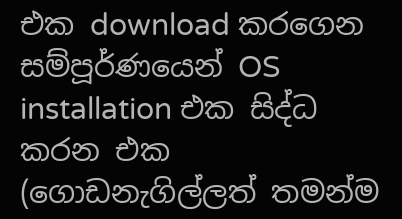එක download කරගෙන සම්පූර්ණයෙන් OS installation එක සිද්ධ කරන එක (ගොඩනැගිල්ලත් තමන්ම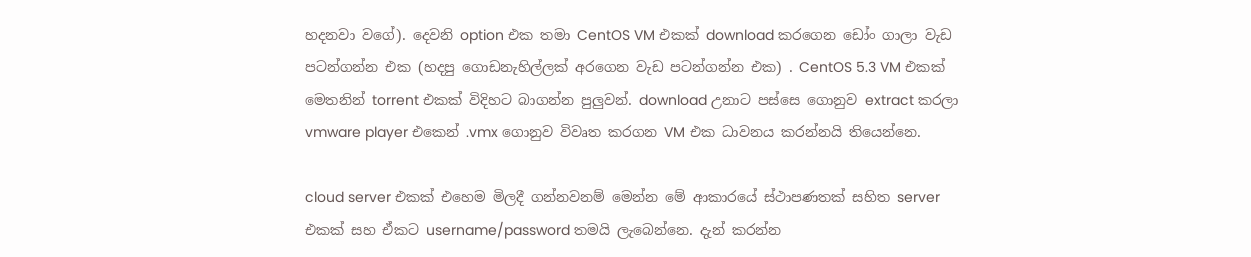හදනවා වගේ). දෙවනි option එක තමා CentOS VM එකක් download කරගෙන ඩෝං ගාලා වැඩ පටන්ගන්න එක (හදපු ගොඩනැහිල්ලක් අරගෙන වැඩ පටන්ගන්න එක) . CentOS 5.3 VM එකක් මෙතනින් torrent එකක් විදිහට බාගන්න පුලුවන්. download උනාට පස්සෙ ගොනුව extract කරලා vmware player එකෙන් .vmx ගොනුව විවෘත කරගන VM එක ධාවනය කරන්නයි තියෙන්නෙ.

cloud server එකක් එහෙම මිලදී ගන්නවනම් මෙන්න මේ ආකාරයේ ස්ථාපණතක් සහිත server එකක් සහ ඒකට username/password තමයි ලැබෙන්නෙ. දැන් කරන්න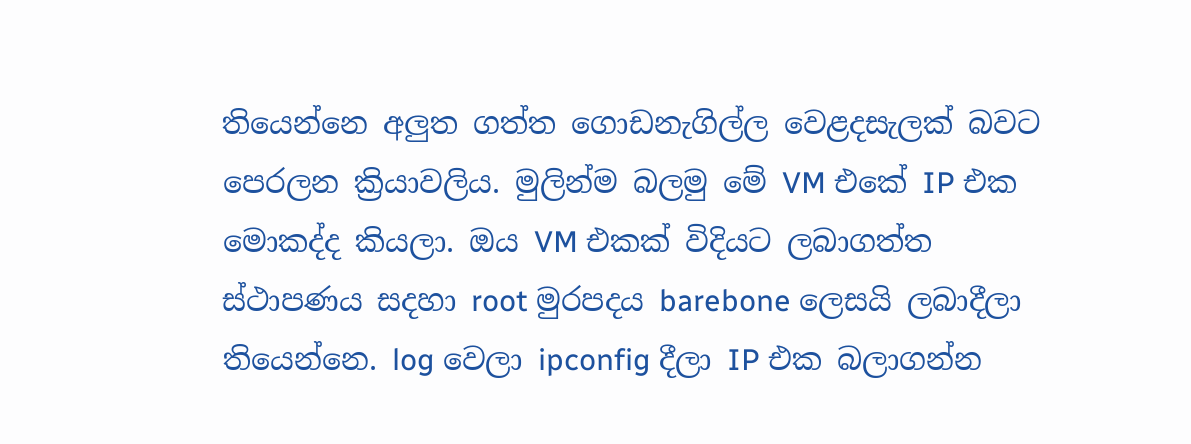තියෙන්නෙ අලුත ගත්ත ගොඩනැගිල්ල වෙළදසැලක් බවට පෙරලන ක්‍රියාවලිය. මුලින්ම බලමු මේ VM එකේ IP එක මොකද්ද කියලා. ඔය VM එකක් විදියට ලබාගත්ත ස්ථාපණය සදහා root මුරපදය barebone ලෙසයි ලබාදීලා තියෙන්නෙ. log වෙලා ipconfig දීලා IP එක බලාගන්න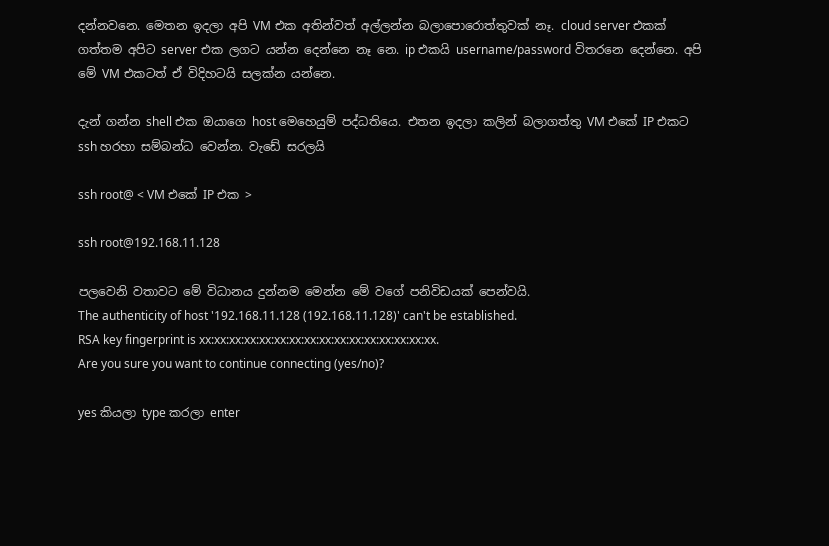දන්නවනෙ. මෙතන ඉදලා අපි VM එක අතින්වත් අල්ලන්න බලාපොරොත්තුවක් නෑ. cloud server එකක් ගත්තම අපිට server එක ලගට යන්න දෙන්නෙ නෑ නෙ. ip එකයි username/password විතරනෙ දෙන්නෙ. අපි මේ VM එකටත් ඒ විදිහටයි සලක්න යන්නෙ.

දැන් ගන්න shell එක ඔයාගෙ host මෙහෙයුම් පද්ධතියෙ. එතන ඉදලා කලින්‌ බලාගත්තු VM එකේ IP එකට ssh හරහා සම්බන්ධ වෙන්න. වැඩේ සරලයි

ssh root@ < VM එකේ IP එක >

ssh root@192.168.11.128

පලවෙනි වතාවට මේ විධානය දුන්නම මෙන්න මේ වගේ පනිවිඩයක් පෙන්වයි.
The authenticity of host '192.168.11.128 (192.168.11.128)' can't be established.
RSA key fingerprint is xx:xx:xx:xx:xx:xx:xx:xx:xx:xx:xx:xx:xx:xx:xx:xx.
Are you sure you want to continue connecting (yes/no)?

yes කියලා type කරලා enter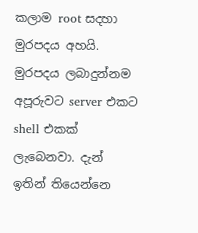කලාම root සදහා මුරපදය අහයි. මුරපදය ලබාදුන්නම අපූරුවට server එකට shell එකක් ලැබෙනවා. දැන් ඉතින් තියෙන්නෙ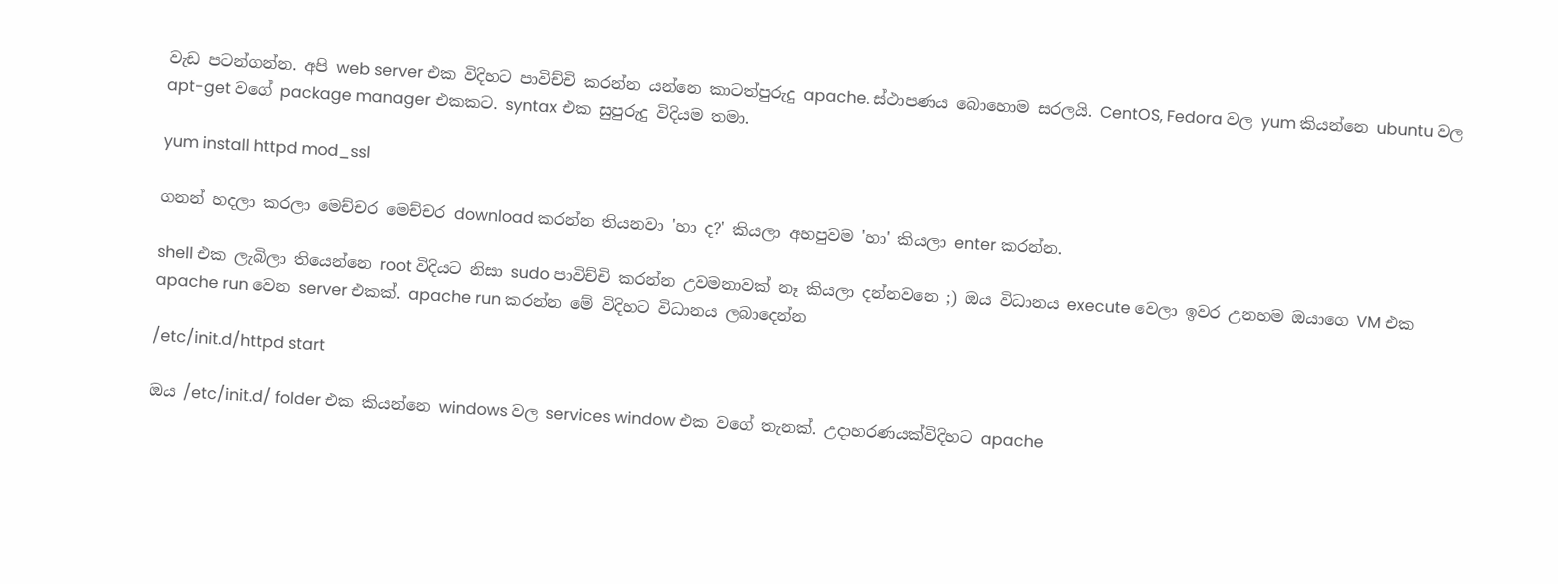වැඩ පටන්ගන්න. අපි web server එක විදිහට පාවිච්චි කරන්න යන්නෙ කාටත්‌පුරුදු apache. ස්ථාපණය බොහොම සරලයි. CentOS, Fedora වල yum කියන්නෙ ubuntu වල apt-get වගේ package manager එකකට. syntax එක සුපුරුදු විදියම තමා.

yum install httpd mod_ssl

ගනන් හදලා කරලා මෙච්චර මෙච්චර download කරන්න තියනවා 'හා ද?' කියලා අහපුවම 'හා' කියලා enter කරන්න.

shell එක ලැබිලා තියෙන්නෙ root විදියට නිසා sudo පාවිච්චි කරන්න උවමනාවක් නෑ කියලා දන්නවනෙ ;) ඔය විධානය execute වෙලා ඉවර උනහම ඔයාගෙ VM එක apache run වෙන server එකක්. apache run කරන්න මේ විදිහට විධානය ලබාදෙන්න

/etc/init.d/httpd start

ඔය /etc/init.d/ folder එක කියන්නෙ windows වල services window එක වගේ තැනක්. උදාහරණයක්‌විදිහට apache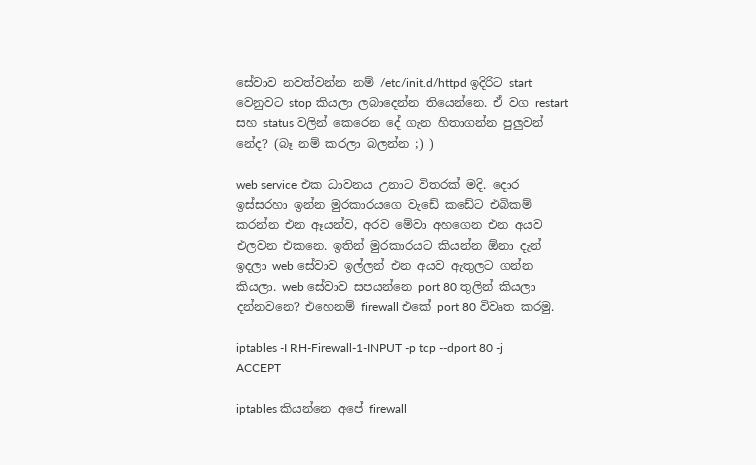සේවාව නවත්වන්න නම් /etc/init.d/httpd ඉදිරිට start වෙනුවට stop කියලා ලබාදෙන්න තියෙන්නෙ. ඒ වග restart සහ status වලින් කෙරෙන දේ ගැන හිතාගන්න පුලුවන් නේද? (බෑ නම් කරලා බලන්න ;) )

web service එක ධාවනය උනාට විතරක් මදි. දොර ඉස්සරහා ඉන්න මුරකාරයගෙ වැඩේ කඩේට එබිකම්‌ කරන්න එන ඈයන්ව, අරව මේවා අහගෙන එන අයව එලවන එකනෙ. ඉතින්‌ මුරකාරයට කියන්න ඕනා දැන්‌ ඉදලා web සේවාව ඉල්ලන් එන අයව ඇතුලට ගන්න කියලා. web සේවාව සපයන්නෙ port 80 තුලින් කියලා දන්නවනෙ? එහෙනම් firewall එකේ port 80 විවෘත කරමු.

iptables -I RH-Firewall-1-INPUT -p tcp --dport 80 -j ACCEPT

iptables කියන්නෙ අපේ firewall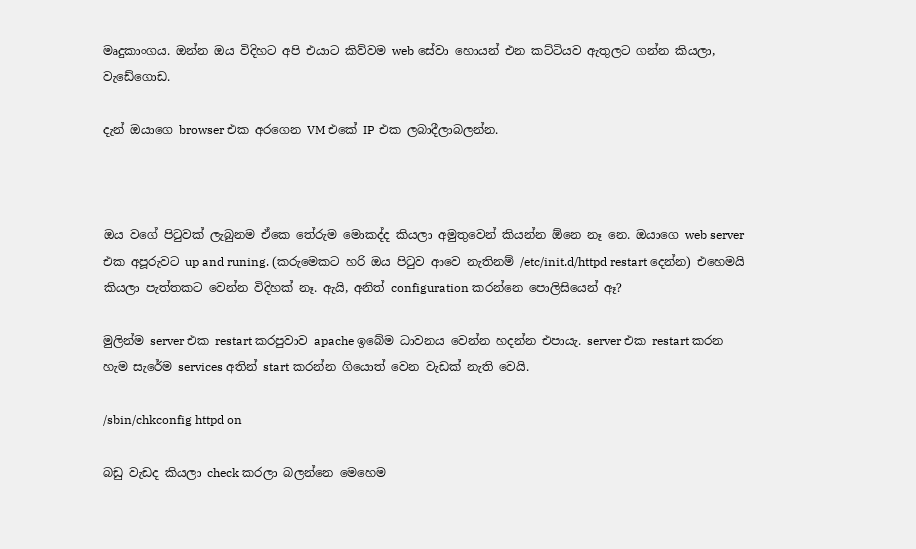මෘදුකාංගය. ඔන්න ඔය විදිහට අපි එයාට කිව්වම web සේවා හොයන් එන කට්ටියව ඇතුලට ගන්න කියලා, වැඩේගොඩ.

දැන් ඔයාගෙ browser එක අරගෙන VM එකේ IP එක ලබාදීලා‌බලන්න.



ඔය වගේ පිටුවක් ලැබුනම ඒකෙ තේරුම මොකද්ද කියලා අමුතුවෙන් කියන්න ඕනෙ නෑ නෙ. ඔයාගෙ web server එක අපූරුවට up and runing. (කරුමෙකට හරි ඔය පිටුව ආවෙ නැතිනම් /etc/init.d/httpd restart දෙන්න) එහෙමයි කියලා පැත්තකට වෙන්න විදිහක් නෑ. ඇයි, අනිත් configuration කරන්නෙ පොලිසියෙන් ඈ?

මුලින්ම server එක restart කරපුවාව apache ඉබේම ධාවනය වෙන්න හදන්න එපායැ. server එක restart කරන හැම සැරේම services අතින් start කරන්න ගියොත් වෙන වැඩක් නැති වෙයි.

/sbin/chkconfig httpd on

බඩු වැඩද කියලා check කරලා බලන්නෙ මෙහෙම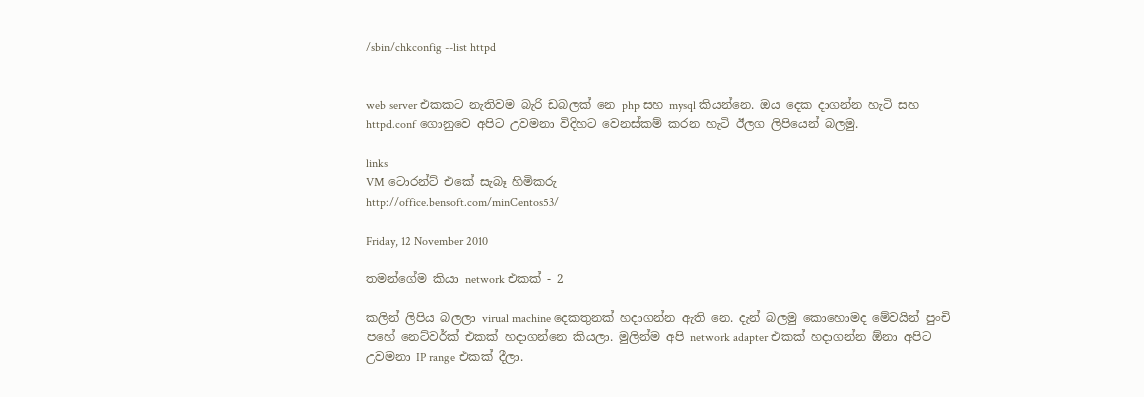/sbin/chkconfig --list httpd


web server එකකට නැතිවම බැරි ඩබලක් නෙ php සහ mysql කියන්නෙ. ඔය දෙක දාගන්න හැටි සහ httpd.conf ගොනුවෙ අපිට උවමනා විදිහට වෙනස්කම් කරන හැටි ඊලග ලිපියෙන් බලමු.

links
VM ටොරන්ට් එකේ සැබෑ හිමිකරු
http://office.bensoft.com/minCentos53/

Friday, 12 November 2010

තමන්ගේම කියා network එකක් - 2

කලින් ලිපිය බලලා virual machine දෙකතුනක් හදාගන්න ඇති නෙ. දැන් බලමු කොහොමද මේවයින් පුංචි පහේ නෙට්වර්ක් එකක්‌ හදාගන්නෙ කියලා. මුලින්ම අපි network adapter එකක් හදාගන්න ඕනා අපිට උවමනා IP range එකක් දීලා.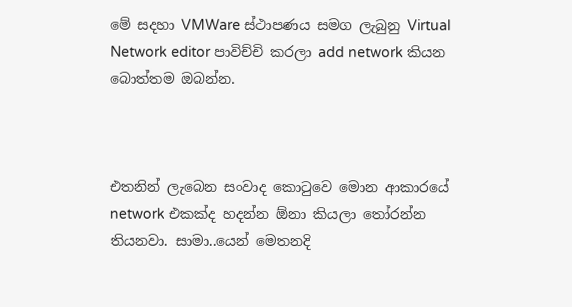මේ සදහා VMWare ස්ථාපණය සමග ලැබුනු Virtual Network editor පාවිච්චි කරලා add network කියන බොත්තම ඔබන්න.



එතනින් ලැබෙන සංවාද කොටුවෙ මොන ආකාරයේ network එකක්‌ද හදන්න ඕනා කියලා තෝරන්න තියනවා. සාමා..යෙන් මෙතනදි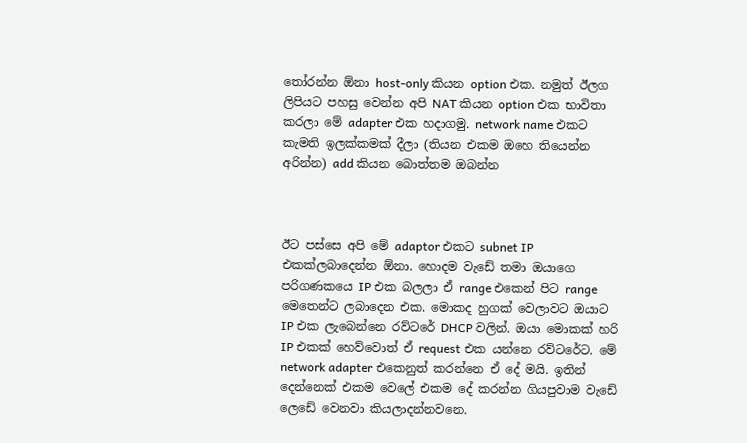තෝරන්න ඕනා host-only කියන option එක. නමුත් ඊලග ලිපියට පහසු වෙන්න අපි NAT කියන option එක භාවිතා කරලා මේ adapter එක හදාගමු. network name එකට කැමති ඉලක්කමක් දීලා (තියන එකම ඔහෙ තියෙන්න අරින්න) add කියන බොත්තම ඔබන්න



ඊට පස්සෙ අපි මේ adaptor එකට subnet IP එකක්‌ලබාදෙන්න ඕනා. හොදම වැඩේ තමා ඔයාගෙ පරිගණකයෙ IP එක බලලා ඒ range එකෙන් පිට range මෙතෙන්ට ලබාදෙන එක. මොකද හුගක්‌ වෙලාවට ඔයාට IP එක ලැබෙන්නෙ රව්ටරේ DHCP වලින්. ඔයා මොකක් හරි IP එකක් හෙව්වොත්‌ ඒ request එක යන්නෙ රව්ටරේට. මේ network adapter එකෙනුත් කරන්නෙ ඒ දේ මයි. ඉතින් දෙන්නෙක් එකම වෙලේ එකම දේ කරන්න ගියපුවාම වැඩේ ලෙඩේ වෙනවා කියලාදන්නවනෙ.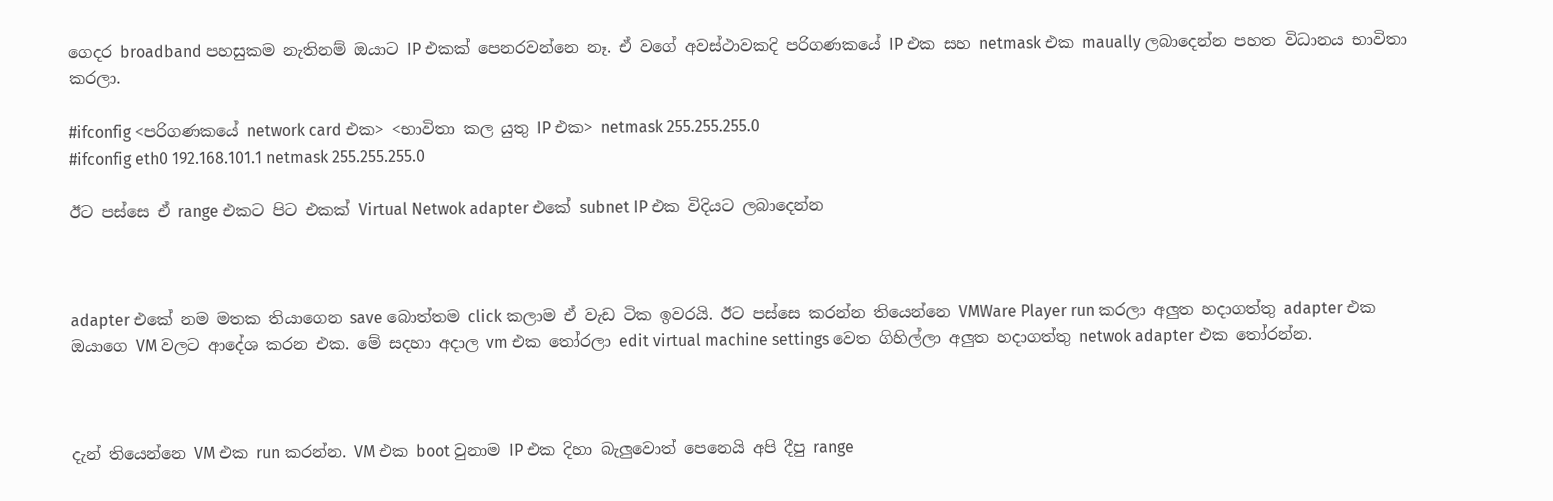ගෙදර broadband පහසුකම නැතිනම් ඔයාට IP එකක් පෙනරවන්නෙ නෑ. ඒ වගේ අවස්ථාවකදි පරිගණකයේ IP එක සහ netmask එක maually ලබාදෙන්න පහත විධානය භාවිතා කරලා.

#ifconfig <පරිගණකයේ network card එක> <භාවිතා කල යුතු IP එක> netmask 255.255.255.0
#ifconfig eth0 192.168.101.1 netmask 255.255.255.0

ඊට පස්සෙ ඒ range එකට පිට එකක් Virtual Netwok adapter එකේ subnet IP එක විදියට ලබාදෙන්න



adapter එකේ නම මතක තියාගෙන save බොත්තම click කලාම ඒ වැඩ ටික ඉවරයි. ඊට පස්සෙ කරන්න තියෙන්නෙ VMWare Player run කරලා අලුත හදාගත්තු adapter එක ඔයාගෙ VM වලට ආදේශ කරන එක. මේ සදහා අදාල vm එක තෝරලා edit virtual machine settings වෙත ගිහිල්ලා අලුත හදාගත්තු netwok adapter එක තෝරන්න.



දැන් තියෙන්නෙ VM එක run කරන්න. VM එක boot වුනාම IP එක දිහා බැලුවොත් පෙනෙයි අපි දීපු range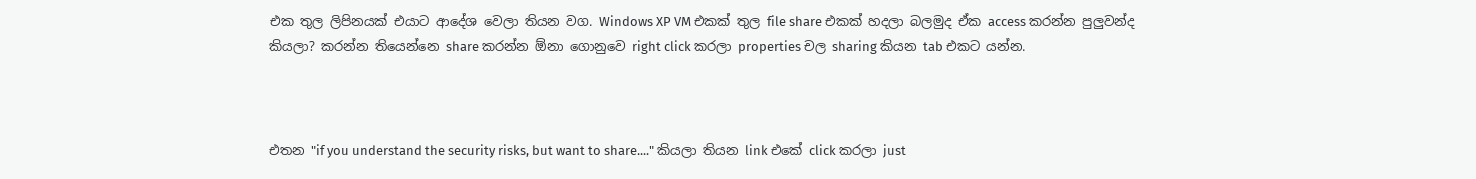එක තුල ලිපිනයක්‌ එයාට ආදේශ වෙලා තියන වග. Windows XP VM එකක් තුල file share එකක් හදලා බලමුද ඒක access කරන්න පුලුවන්ද කියලා? කරන්න තියෙන්නෙ share කරන්න ඕනා ගොනුවෙ right click කරලා properties චල sharing කියන tab එකට යන්න.



එතන "if you understand the security risks, but want to share...." කියලා තියන link එකේ click කරලා just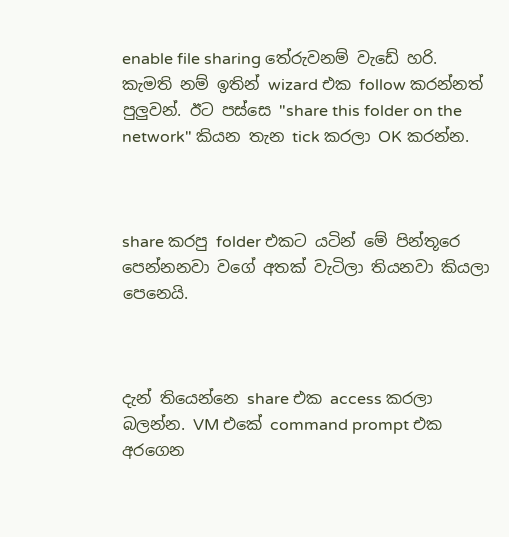enable file sharing තේරුවනම්‌ වැඩේ හරි. කැමති නම්‌ ඉතින් wizard එක follow කරන්නත්‌ පුලුවන්. ඊට පස්සෙ "share this folder on the network" කියන තැන tick කරලා OK කරන්න.



share කරපු folder එකට යටින් මේ පින්තූරෙ පෙන්නනවා වගේ අතක්‌ වැටිලා තියනවා කියලා පෙනෙයි.



දැන් තියෙන්නෙ share එක access කරලා බලන්න. VM එකේ command prompt එක අරගෙන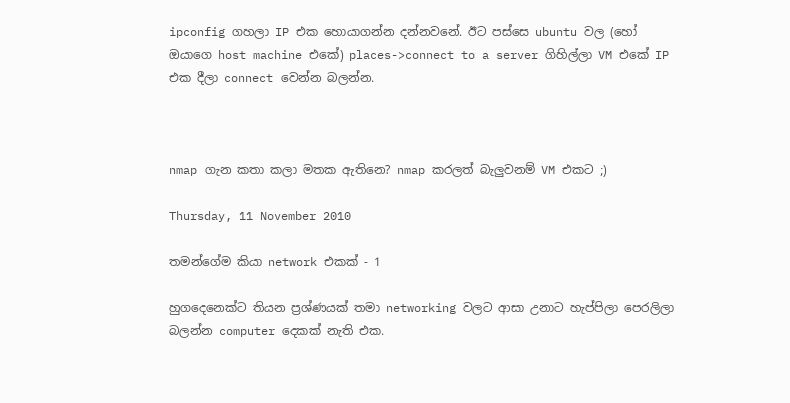ipconfig ගහලා IP එක හොයාගන්න දන්නවනේ. ඊට පස්සෙ ubuntu වල (හෝ ඔයාගෙ host machine එකේ) places->connect to a server ගිහිල්ලා VM එකේ IP එක දීලා connect වෙන්න බලන්න.



nmap ගැන කතා කලා මතක ඇතිනෙ? nmap කරලත්‌ බැලුවනම් VM එකට ;)

Thursday, 11 November 2010

තමන්ගේම කියා network එකක් - 1

හුගදෙනෙක්ට තියන ප්‍රශ්ණයක් තමා networking වලට ආසා උනාට හැප්පිලා පෙරලිලා බලන්න computer දෙකක් නැති එක.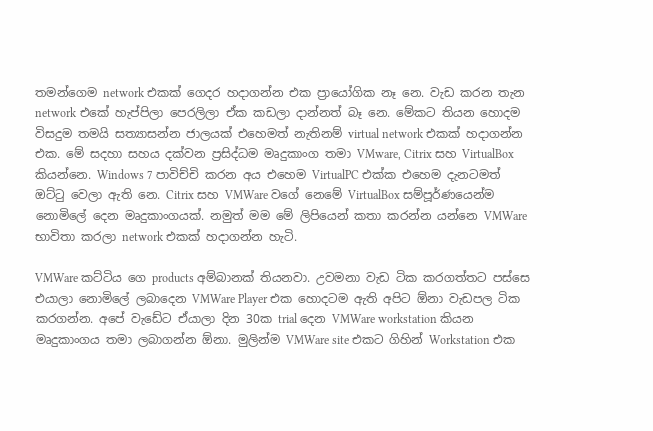තමන්ගෙම network එකක්‌ ගෙදර හදාගන්න එක ප්‍රායෝගික නෑ නෙ. වැඩ කරන තැන network එකේ හැප්පිලා පෙරලිලා ඒක කඩලා දාන්නත් බෑ නෙ. මේකට තියන හොදම විසදුම තමයි සත්‍යාසන්න ජාලයක් එහෙමත්‌ නැතිනම්‌ virtual network එකක්‌ හදාගන්න එක. මේ සදහා සහය දක්වන ප්‍රසිද්ධම මෘදුකාංග තමා VMware, Citrix සහ VirtualBox කියන්නෙ. Windows 7 පාවිච්චි කරන අය එහෙම VirtualPC එක්ක එහෙම දැනටමත් ඔට්ටු වෙලා ඇති නෙ. Citrix සහ VMWare වගේ නෙමේ VirtualBox සම්පූර්ණයෙන්ම නොමිලේ දෙන මෘදුකාංගයක්. නමුත් මම මේ ලිපියෙන් කතා කරන්න යන්නෙ VMWare භාවිතා කරලා network එකක් හදාගන්න හැටි.

VMWare කට්ටිය ගෙ products අම්බානක් තියනවා. උවමනා වැඩ ටික කරගත්තට පස්සෙ එයාලා නොමිලේ ලබාදෙන VMWare Player එක හොදටම ඇති අපිට ඕනා වැඩපල ටික කරගන්න. අපේ වැඩේට ඒයාලා දින 30ක trial දෙන VMWare workstation කියන මෘදුකාංගය තමා ලබාගන්න ඕනා. මුලින්ම VMWare site එකට ගිහින් Workstation එක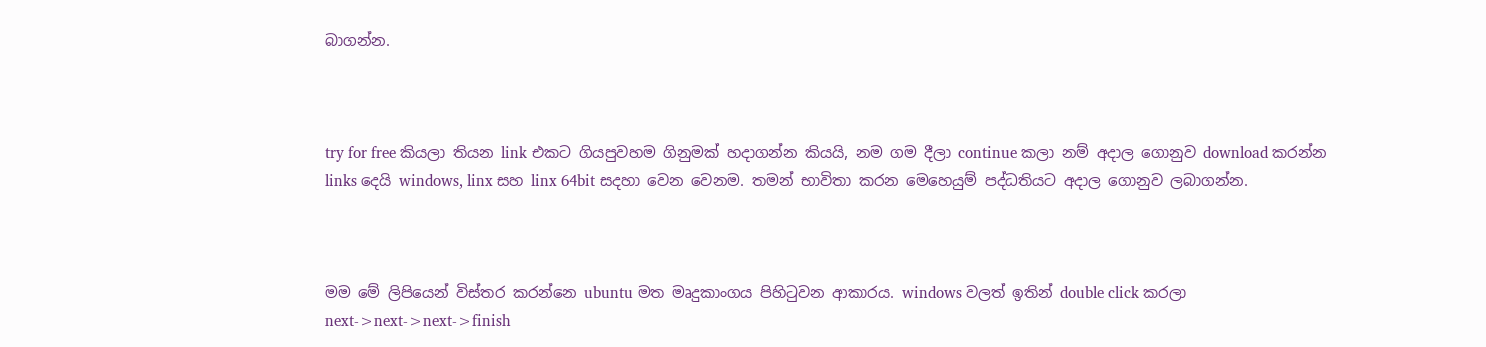බාගන්න.



try for free කියලා තියන link එකට ගියපුවහම ගිනුමක් හදාගන්න කියයි, නම ගම දීලා continue කලා නම් අදාල ගොනුව download කරන්න links දෙයි windows, linx සහ linx 64bit සදහා වෙන වෙනම. තමන් භාවිතා කරන මෙහෙයුම් පද්ධතියට අදාල ගොනුව ලබාගන්න.



මම මේ ලිපියෙන් විස්තර කරන්නෙ ubuntu මත මෘදුකාංගය පිහිටුවන ආකාරය. windows වලත්‌ ඉතින් double click කරලා next->next->next->finish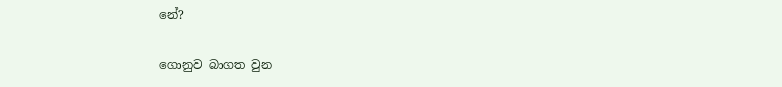නේ?

ගොනුව බාගත වුන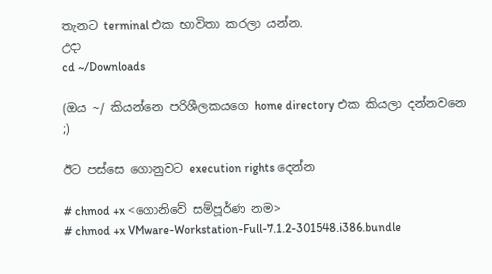තැනට terminal එක භාවිතා කරලා යන්න.
උදා
cd ~/Downloads

(ඔය ~/ කියන්නෙ පරිශීලකයගෙ home directory එක කියලා දන්නවනෙ ;)

ඊට පස්සෙ ගොනුවට execution rights දෙන්න

# chmod +x <ගොනිවේ සම්පූර්ණ නම>
# chmod +x VMware-Workstation-Full-7.1.2-301548.i386.bundle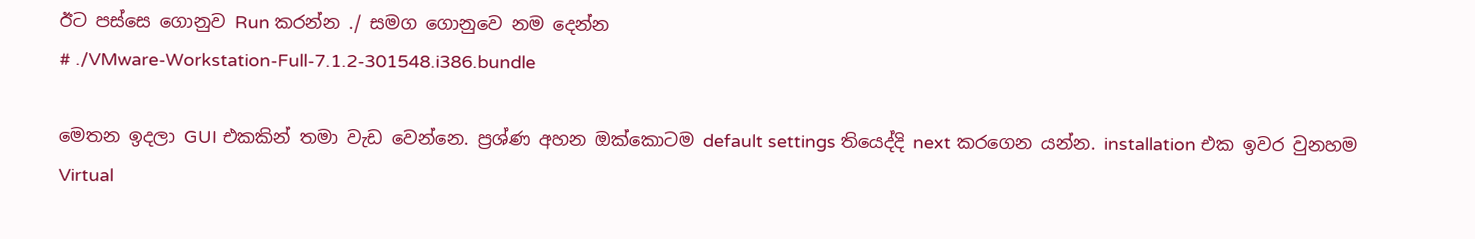ඊට පස්සෙ ගොනුව Run කරන්න ./ සමග ගොනුවෙ නම දෙන්න
# ./VMware-Workstation-Full-7.1.2-301548.i386.bundle

මෙතන ඉදලා GUI එකකින් තමා වැඩ වෙන්නෙ. ප්‍රශ්ණ අහන ඔක්කොටම default settings තියෙද්දි next කරගෙන යන්න. installation එක ඉවර වුනහම Virtual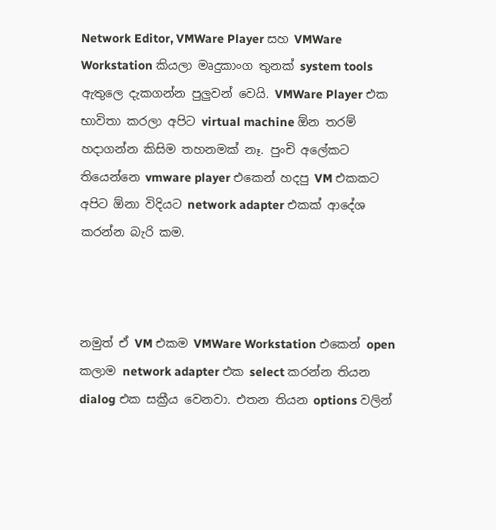Network Editor, VMWare Player සහ VMWare Workstation කියලා මෘදුකාංග තුනක් system tools ඇතුලෙ දැකගන්න පුලුවන් වෙයි. VMWare Player එක භාවිතා කරලා අපිට virtual machine ඕන තරම් හදාගන්න කිසිම තහනමක් නෑ. පුංචි අලේකට තියෙන්නෙ vmware player එකෙන්‌ හදපු VM එකකට අපිට ඕනා විදියට network adapter එකක්‌ ආදේශ කරන්න බැරි කම.



නමුත් ඒ VM එකම VMWare Workstation එකෙන් open කලාම network adapter එක select කරන්න තියන dialog එක සක්‍රීය වෙනවා. එතන තියන options වලින්‌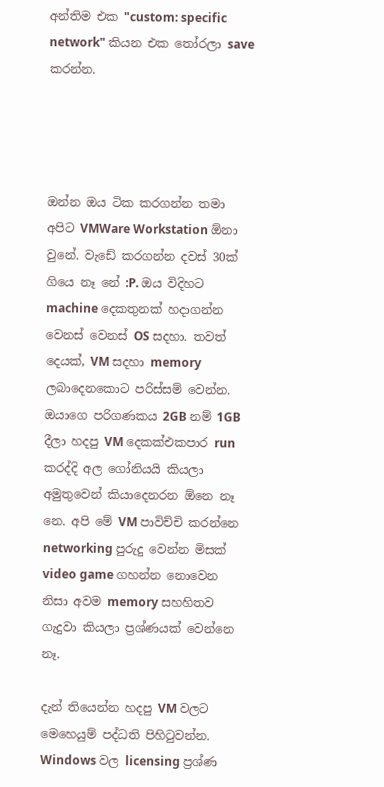අන්තිම එක "custom: specific network" කියන එක තෝරලා save කරන්න.




ඔන්න ඔය ටික කරගන්න තමා අපිට VMWare Workstation ඕනා වුනේ. වැඩේ කරගන්න දවස් 30ක් ගියෙ නෑ නේ :P. ඔය විදිහට machine දෙකතුනක් හදාගන්න වෙනස් වෙනස් OS සදහා. තවත්‌ දෙයක්, VM සදහා memory ලබාදෙනකොට පරිස්සම් වෙන්න. ඔයාගෙ පරිගණකය 2GB නම්‌ 1GB දීලා‌ හදපු VM දෙකක්‌එකපාර run කරද්දි අල ගෝනියයි කියලා අමුතුවෙන් කියාදෙනරන ඕනෙ නෑ නෙ. අපි මේ VM පාවිච්චි කරන්නෙ networking පුරුදු වෙන්න මිසක් video game ගහන්න නොවෙන නිසා අවම memory සහහිතව ගැදුවා කියලා ප්‍රශ්ණයක් වෙන්නෙ නෑ.

දැන් තියෙන්න හදපු VM වලට මෙහෙයුම් පද්ධති පිහිටුවන්න. Windows වල licensing ප්‍රශ්ණ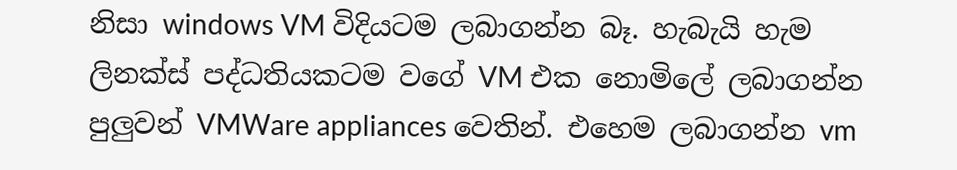නිසා windows VM විදියටම ලබාගන්න බෑ. හැබැයි හැම ලිනක්ස් පද්ධතියකටම වගේ VM එක නොමිලේ ලබාගන්න පුලුවන් VMWare appliances වෙතින්. එහෙම ලබාගන්න vm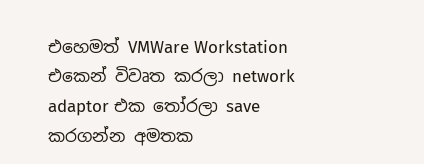එහෙමත් VMWare Workstation එකෙන් විවෘත කරලා network adaptor එක තෝරලා save කරගන්න අමතක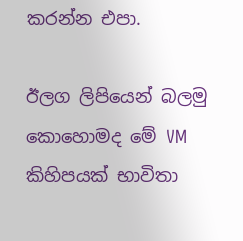කරන්න එපා.

ඊලග ලිපියෙන් බලමු කොහොමද මේ VM කිහිපයක් භාවිතා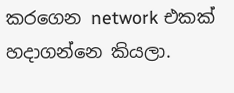කරගෙන network එකක්‌ හදාගන්නෙ කියලා.